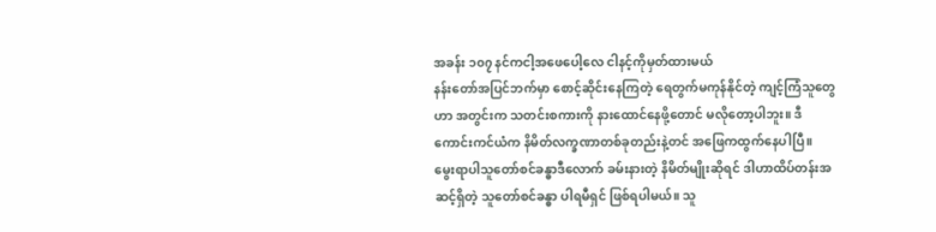အခန်း ၁၀၇ နင်ကငါ့အဖေပေါ့လေ ငါနင့်ကိုမှတ်ထားမယ်
နန်းတော်အပြင်ဘက်မှာ စောင့်ဆိုင်းနေကြတဲ့ ရေတွက်မကုန်နိုင်တဲ့ ကျင့်ကြံသူတွေဟာ အတွင်းက သတင်းစကားကို နားထောင်နေဖို့တောင် မလိုတော့ပါဘူး။ ဒီကောင်းကင်ယံက နိမိတ်လက္ခဏာတစ်ခုတည်းနဲ့တင် အဖြေကထွက်နေပါပြီ။
မွေးရာပါသူတော်စင်ခန္ဓာဒီလောက် ခမ်းနားတဲ့ နိမိတ်မျိုးဆိုရင် ဒါဟာထိပ်တန်းအဆင့်ရှိတဲ့ သူတော်စင်ခန္ဓာ ပါရမီရှင် ဖြစ်ရပါမယ်။ သူ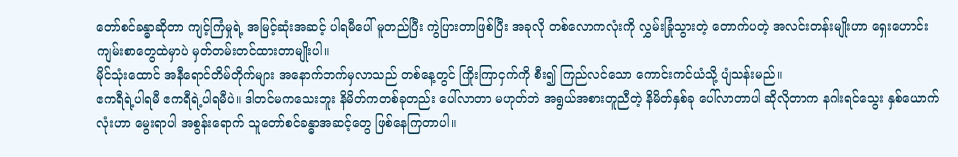တော်စင်ခန္ဓာဆိုတာ ကျင့်ကြံမှုရဲ့ အမြင့်ဆုံးအဆင့် ပါရမီပေါ် မူတည်ပြီး ကွဲပြားတာဖြစ်ပြီး အခုလို တစ်လောကလုံးကို လွှမ်းခြုံသွားတဲ့ တောက်ပတဲ့ အလင်းတန်းမျိုးဟာ ရှေးဟောင်းကျမ်းစာတွေထဲမှာပဲ မှတ်တမ်းတင်ထားတာမျိုးပါ။
မိုင်သုံးထောင် အနီရောင်တိမ်တိုက်များ အနောက်ဘက်မှလာသည် တစ်နေ့တွင် ကြိုးကြာငှက်ကို စီး၍ ကြည်လင်သော ကောင်းကင်ယံသို့ ပျံသန်းမည်။
ဧကရီရဲ့ပါရမီ ဧကရီရဲ့ပါရမီပဲ။ ဒါတင်မကသေးဘူး နိမိတ်ကတစ်ခုတည်း ပေါ်လာတာ မဟုတ်ဘဲ အရွယ်အစားတူညီတဲ့ နိမိတ်နှစ်ခု ပေါ်လာတာပါ ဆိုလိုတာက နဂါးရင်သွေး နှစ်ယောက်လုံးဟာ မွေးရာပါ အစွန်းရောက် သူတော်စင်ခန္ဓာအဆင့်တွေ ဖြစ်နေကြတာပါ။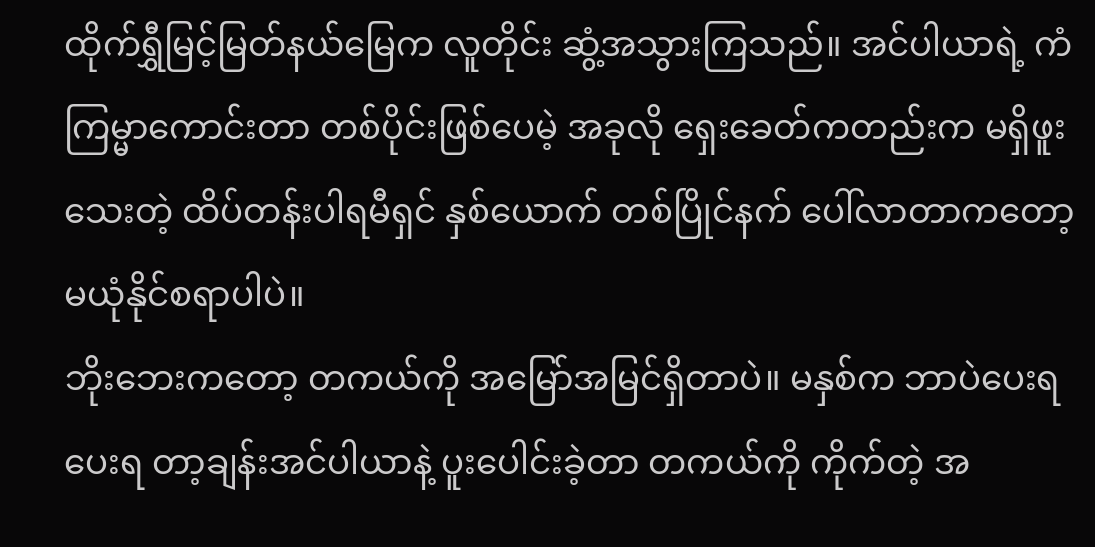ထိုက်ရွှီမြင့်မြတ်နယ်မြေက လူတိုင်း ဆွံ့အသွားကြသည်။ အင်ပါယာရဲ့ ကံကြမ္မာကောင်းတာ တစ်ပိုင်းဖြစ်ပေမဲ့ အခုလို ရှေးခေတ်ကတည်းက မရှိဖူးသေးတဲ့ ထိပ်တန်းပါရမီရှင် နှစ်ယောက် တစ်ပြိုင်နက် ပေါ်လာတာကတော့ မယုံနိုင်စရာပါပဲ။
ဘိုးဘေးကတော့ တကယ်ကို အမြော်အမြင်ရှိတာပဲ။ မနှစ်က ဘာပဲပေးရပေးရ တာ့ချန်းအင်ပါယာနဲ့ ပူးပေါင်းခဲ့တာ တကယ်ကို ကိုက်တဲ့ အ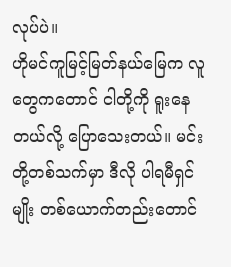လုပ်ပဲ။
ဟိုမင်ကူမြင့်မြတ်နယ်မြေက လူတွေကတောင် ငါတို့ကို ရူးနေတယ်လို့ ပြောသေးတယ်။ မင်းတို့တစ်သက်မှာ ဒီလို ပါရမီရှင်မျိုး တစ်ယောက်တည်းတောင်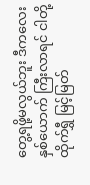တွေ့ရဖို့မလွယ်ဘူး ဒီကလေးနှစ်ယောက် ကြီးလာရင် ငါတို့ထိုက်ရွှီ မြင့်မြတ်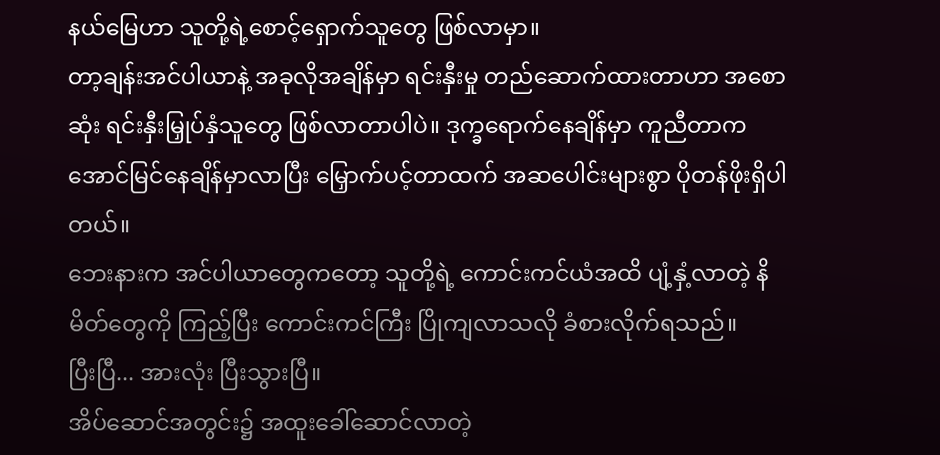နယ်မြေဟာ သူတို့ရဲ့စောင့်ရှောက်သူတွေ ဖြစ်လာမှာ။
တာ့ချန်းအင်ပါယာနဲ့ အခုလိုအချိန်မှာ ရင်းနှီးမှု တည်ဆောက်ထားတာဟာ အစောဆုံး ရင်းနှီးမြှုပ်နှံသူတွေ ဖြစ်လာတာပါပဲ။ ဒုက္ခရောက်နေချိန်မှာ ကူညီတာက အောင်မြင်နေချိန်မှာလာပြီး မြှောက်ပင့်တာထက် အဆပေါင်းများစွာ ပိုတန်ဖိုးရှိပါတယ်။
ဘေးနားက အင်ပါယာတွေကတော့ သူတို့ရဲ့ ကောင်းကင်ယံအထိ ပျံ့နှံ့လာတဲ့ နိမိတ်တွေကို ကြည့်ပြီး ကောင်းကင်ကြီး ပြိုကျလာသလို ခံစားလိုက်ရသည်။
ပြီးပြီ... အားလုံး ပြီးသွားပြီ။
အိပ်ဆောင်အတွင်း၌ အထူးခေါ်ဆောင်လာတဲ့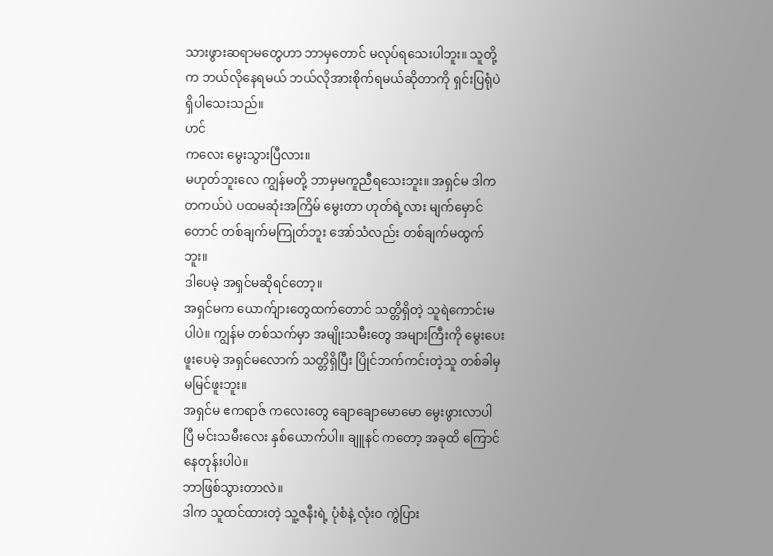သားဖွားဆရာမတွေဟာ ဘာမှတောင် မလုပ်ရသေးပါဘူး။ သူတို့က ဘယ်လိုနေရမယ် ဘယ်လိုအားစိုက်ရမယ်ဆိုတာကို ရှင်းပြရုံပဲ ရှိပါသေးသည်။
ဟင်
ကလေး မွေးသွားပြီလား။
မဟုတ်ဘူးလေ ကျွန်မတို့ ဘာမှမကူညီရသေးဘူး။ အရှင်မ ဒါကတကယ်ပဲ ပထမဆုံးအကြိမ် မွေးတာ ဟုတ်ရဲ့လား မျက်မှောင်တောင် တစ်ချက်မကြုတ်ဘူး အော်သံလည်း တစ်ချက်မထွက်ဘူး။
ဒါပေမဲ့ အရှင်မဆိုရင်တော့။
အရှင်မက ယောက်ျားတွေထက်တောင် သတ္တိရှိတဲ့ သူရဲကောင်းမပါပဲ။ ကျွန်မ တစ်သက်မှာ အမျိုးသမီးတွေ အများကြီးကို မွေးပေးဖူးပေမဲ့ အရှင်မလောက် သတ္တိရှိပြီး ပြိုင်ဘက်ကင်းတဲ့သူ တစ်ခါမှမမြင်ဖူးဘူး။
အရှင်မ ဧကရာဇ် ကလေးတွေ ချောချောမောမော မွေးဖွားလာပါပြီ မင်းသမီးလေး နှစ်ယောက်ပါ။ ချူနင် ကတော့ အခုထိ ကြောင်နေတုန်းပါပဲ။
ဘာဖြစ်သွားတာလဲ။
ဒါက သူထင်ထားတဲ့ သူ့ဇနီးရဲ့ ပုံစံနဲ့ လုံးဝ ကွဲပြား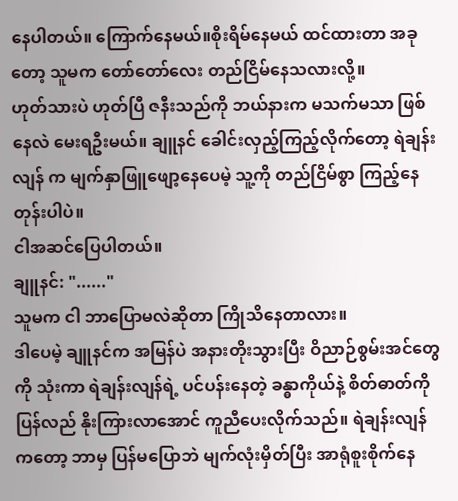နေပါတယ်။ ကြောက်နေမယ်။စိုးရိမ်နေမယ် ထင်ထားတာ အခုတော့ သူမက တော်တော်လေး တည်ငြိမ်နေသလားလို့။
ဟုတ်သားပဲ ဟုတ်ပြီ ဇနီးသည်ကို ဘယ်နားက မသက်မသာ ဖြစ်နေလဲ မေးရဦးမယ်။ ချူနင် ခေါင်းလှည့်ကြည့်လိုက်တော့ ရဲချန်းလျန် က မျက်နှာဖြူဖျော့နေပေမဲ့ သူ့ကို တည်ငြိမ်စွာ ကြည့်နေတုန်းပါပဲ။
ငါအဆင်ပြေပါတယ်။
ချူနင်: "......"
သူမက ငါ ဘာပြောမလဲဆိုတာ ကြိုသိနေတာလား။
ဒါပေမဲ့ ချူနင်က အမြန်ပဲ အနားတိုးသွားပြီး ဝိညာဉ်စွမ်းအင်တွေကို သုံးကာ ရဲချန်းလျန်ရဲ့ ပင်ပန်းနေတဲ့ ခန္ဓာကိုယ်နဲ့ စိတ်ဓာတ်ကို ပြန်လည် နိုးကြားလာအောင် ကူညီပေးလိုက်သည်။ ရဲချန်းလျန်ကတော့ ဘာမှ ပြန်မပြောဘဲ မျက်လုံးမှိတ်ပြီး အာရုံစူးစိုက်နေ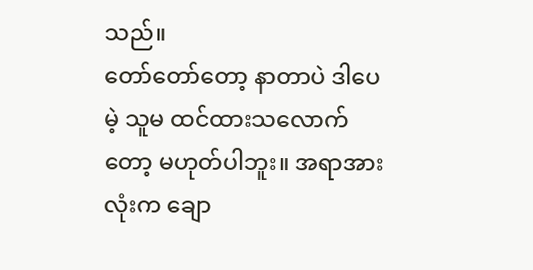သည်။
တော်တော်တော့ နာတာပဲ ဒါပေမဲ့ သူမ ထင်ထားသလောက်တော့ မဟုတ်ပါဘူး။ အရာအားလုံးက ချော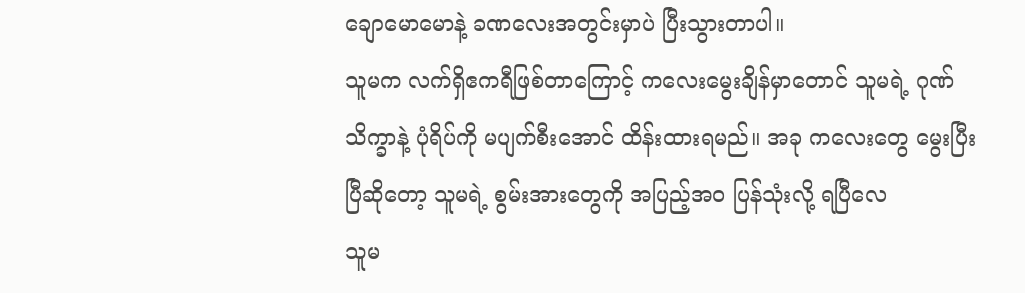ချောမောမောနဲ့ ခဏလေးအတွင်းမှာပဲ ပြီးသွားတာပါ။
သူမက လက်ရှိဧကရီဖြစ်တာကြောင့် ကလေးမွေးချိန်မှာတောင် သူမရဲ့ ဂုဏ်သိက္ခာနဲ့ ပုံရိပ်ကို မပျက်စီးအောင် ထိန်းထားရမည်။ အခု ကလေးတွေ မွေးပြီးပြီဆိုတော့ သူမရဲ့ စွမ်းအားတွေကို အပြည့်အဝ ပြန်သုံးလို့ ရပြီလေ
သူမ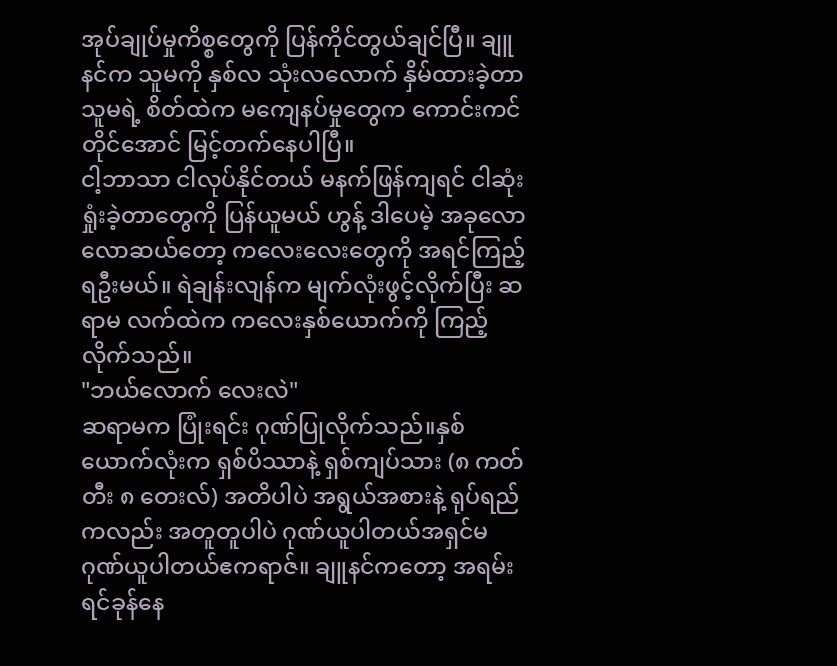အုပ်ချုပ်မှုကိစ္စတွေကို ပြန်ကိုင်တွယ်ချင်ပြီ။ ချူနင်က သူမကို နှစ်လ သုံးလလောက် နှိမ်ထားခဲ့တာ သူမရဲ့ စိတ်ထဲက မကျေနပ်မှုတွေက ကောင်းကင်တိုင်အောင် မြင့်တက်နေပါပြီ။
ငါ့ဘာသာ ငါလုပ်နိုင်တယ် မနက်ဖြန်ကျရင် ငါဆုံးရှုံးခဲ့တာတွေကို ပြန်ယူမယ် ဟွန့် ဒါပေမဲ့ အခုလောလောဆယ်တော့ ကလေးလေးတွေကို အရင်ကြည့်ရဦးမယ်။ ရဲချန်းလျန်က မျက်လုံးဖွင့်လိုက်ပြီး ဆရာမ လက်ထဲက ကလေးနှစ်ယောက်ကို ကြည့်လိုက်သည်။
"ဘယ်လောက် လေးလဲ"
ဆရာမက ပြုံးရင်း ဂုဏ်ပြုလိုက်သည်။နှစ်ယောက်လုံးက ရှစ်ပိဿာနဲ့ ရှစ်ကျပ်သား (၈ ကတ်တီး ၈ တေးလ်) အတိပါပဲ အရွယ်အစားနဲ့ ရုပ်ရည်ကလည်း အတူတူပါပဲ ဂုဏ်ယူပါတယ်အရှင်မ ဂုဏ်ယူပါတယ်ဧကရာဇ်။ ချူနင်ကတော့ အရမ်းရင်ခုန်နေ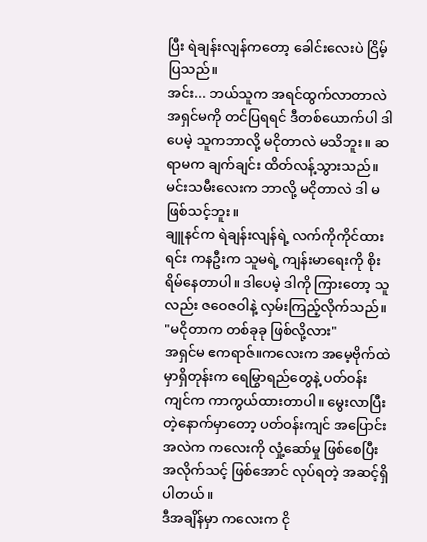ပြီး ရဲချန်းလျန်ကတော့ ခေါင်းလေးပဲ ငြိမ့်ပြသည်။
အင်း... ဘယ်သူက အရင်ထွက်လာတာလဲ
အရှင်မကို တင်ပြရရင် ဒီတစ်ယောက်ပါ ဒါပေမဲ့ သူကဘာလို့ မငိုတာလဲ မသိဘူး။ ဆရာမက ချက်ချင်း ထိတ်လန့်သွားသည်။ မင်းသမီးလေးက ဘာလို့ မငိုတာလဲ ဒါ မဖြစ်သင့်ဘူး။
ချူနင်က ရဲချန်းလျန်ရဲ့ လက်ကိုကိုင်ထားရင်း ကနဦးက သူမရဲ့ ကျန်းမာရေးကို စိုးရိမ်နေတာပါ။ ဒါပေမဲ့ ဒါကို ကြားတော့ သူလည်း ဇဝေဇဝါနဲ့ လှမ်းကြည့်လိုက်သည်။
"မငိုတာက တစ်ခုခု ဖြစ်လို့လား"
အရှင်မ ဧကရာဇ်။ကလေးက အမေ့ဗိုက်ထဲမှာရှိတုန်းက ရေမြွာရည်တွေနဲ့ ပတ်ဝန်းကျင်က ကာကွယ်ထားတာပါ။ မွေးလာပြီးတဲ့နောက်မှာတော့ ပတ်ဝန်းကျင် အပြောင်းအလဲက ကလေးကို လှုံ့ဆော်မှု ဖြစ်စေပြီး အလိုက်သင့် ဖြစ်အောင် လုပ်ရတဲ့ အဆင့်ရှိပါတယ်။
ဒီအချိန်မှာ ကလေးက ငို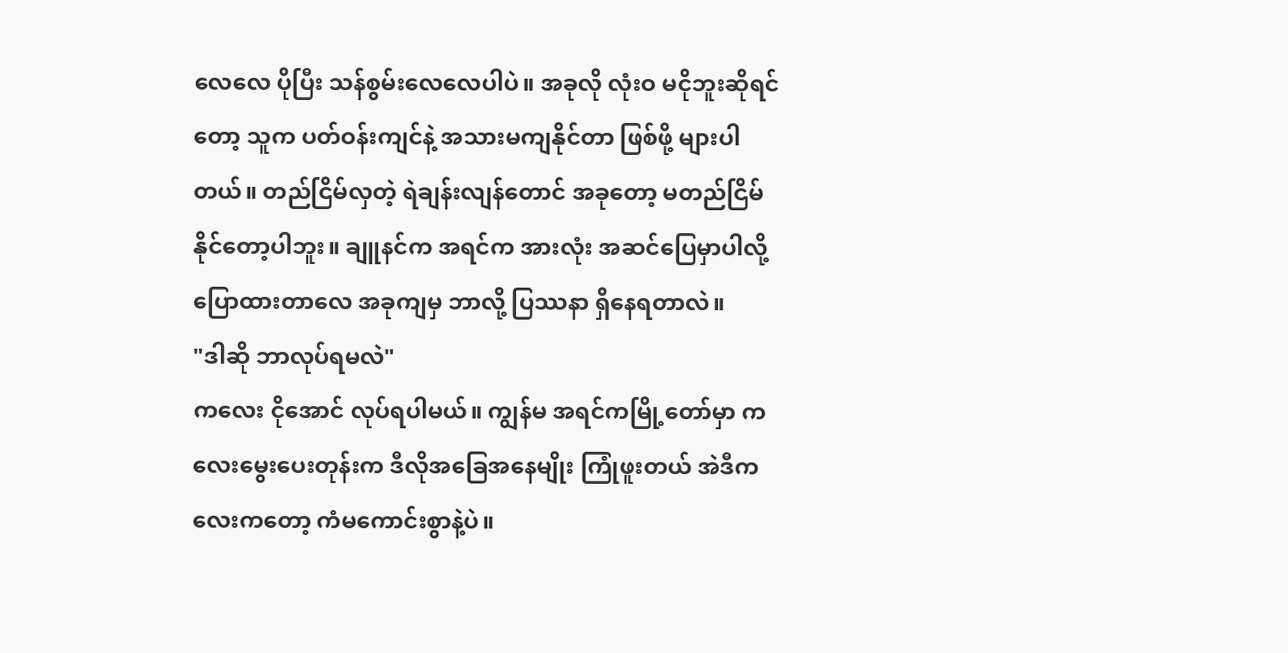လေလေ ပိုပြီး သန်စွမ်းလေလေပါပဲ။ အခုလို လုံးဝ မငိုဘူးဆိုရင်တော့ သူက ပတ်ဝန်းကျင်နဲ့ အသားမကျနိုင်တာ ဖြစ်ဖို့ များပါတယ်။ တည်ငြိမ်လှတဲ့ ရဲချန်းလျန်တောင် အခုတော့ မတည်ငြိမ်နိုင်တော့ပါဘူး။ ချူနင်က အရင်က အားလုံး အဆင်ပြေမှာပါလို့ ပြောထားတာလေ အခုကျမှ ဘာလို့ ပြဿနာ ရှိနေရတာလဲ။
"ဒါဆို ဘာလုပ်ရမလဲ"
ကလေး ငိုအောင် လုပ်ရပါမယ်။ ကျွန်မ အရင်ကမြို့တော်မှာ ကလေးမွေးပေးတုန်းက ဒီလိုအခြေအနေမျိုး ကြုံဖူးတယ် အဲဒီကလေးကတော့ ကံမကောင်းစွာနဲ့ပဲ။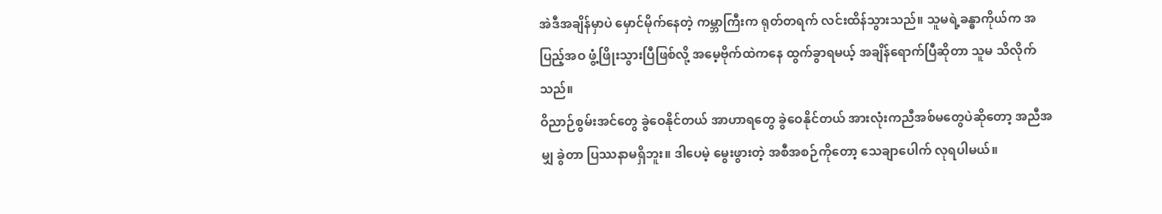အဲဒီအချိန်မှာပဲ မှောင်မိုက်နေတဲ့ ကမ္ဘာကြီးက ရုတ်တရက် လင်းထိန်သွားသည်။ သူမရဲ့ခန္ဓာကိုယ်က အပြည့်အဝ ဖွံ့ဖြိုးသွားပြီဖြစ်လို့ အမေ့ဗိုက်ထဲကနေ ထွက်ခွာရမယ့် အချိန်ရောက်ပြီဆိုတာ သူမ သိလိုက်သည်။
ဝိညာဉ်စွမ်းအင်တွေ ခွဲဝေနိုင်တယ် အာဟာရတွေ ခွဲဝေနိုင်တယ် အားလုံးကညီအစ်မတွေပဲဆိုတော့ အညီအမျှ ခွဲတာ ပြဿနာမရှိဘူး။ ဒါပေမဲ့ မွေးဖွားတဲ့ အစီအစဉ်ကိုတော့ သေချာပေါက် လုရပါမယ်။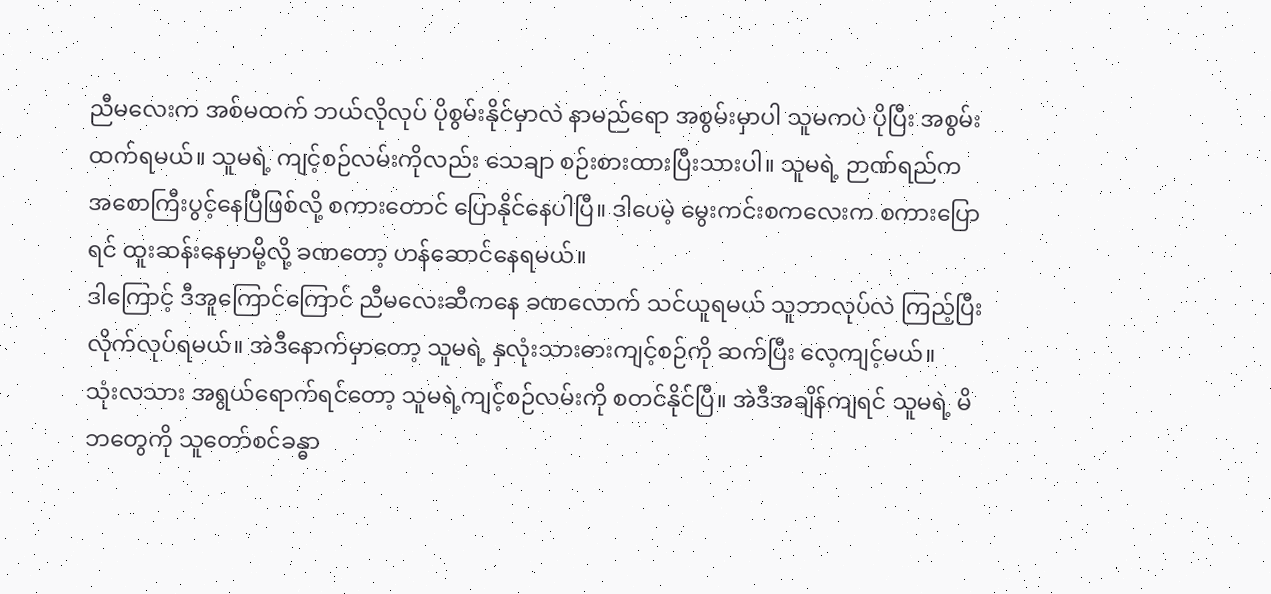ညီမလေးက အစ်မထက် ဘယ်လိုလုပ် ပိုစွမ်းနိုင်မှာလဲ နာမည်ရော အစွမ်းမှာပါ သူမကပဲ ပိုပြီး အစွမ်းထက်ရမယ်။ သူမရဲ့ ကျင့်စဉ်လမ်းကိုလည်း သေချာ စဉ်းစားထားပြီးသားပါ။ သူမရဲ့ ဉာဏ်ရည်က အစောကြီးပွင့်နေပြီဖြစ်လို့ စကားတောင် ပြောနိုင်နေပါပြီ။ ဒါပေမဲ့ မွေးကင်းစကလေးက စကားပြောရင် ထူးဆန်းနေမှာမို့လို့ ခဏတော့ ဟန်ဆောင်နေရမယ်။
ဒါကြောင့် ဒီအူကြောင်ကြောင် ညီမလေးဆီကနေ ခဏလောက် သင်ယူရမယ် သူဘာလုပ်လဲ ကြည့်ပြီး လိုက်လုပ်ရမယ်။ အဲဒီနောက်မှာတော့ သူမရဲ့ နှလုံးသားဓားကျင့်စဉ်ကို ဆက်ပြီး လေ့ကျင့်မယ်။
သုံးလသား အရွယ်ရောက်ရင်တော့ သူမရဲ့ကျင့်စဉ်လမ်းကို စတင်နိုင်ပြီ။ အဲဒီအချိန်ကျရင် သူမရဲ့ မိဘတွေကို သူတော်စင်ခန္ဓာ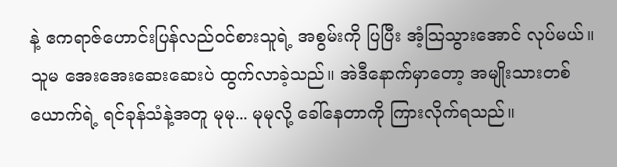နဲ့ ဧကရာဇ်ဟောင်းပြန်လည်ဝင်စားသူရဲ့ အစွမ်းကို ပြပြီး အံ့သြသွားအောင် လုပ်မယ်။
သူမ အေးအေးဆေးဆေးပဲ ထွက်လာခဲ့သည်။ အဲဒီနောက်မှာတော့ အမျိုးသားတစ်ယောက်ရဲ့ ရင်ခုန်သံနဲ့အတူ မုမု... မုမုလို့ ခေါ်နေတာကို ကြားလိုက်ရသည်။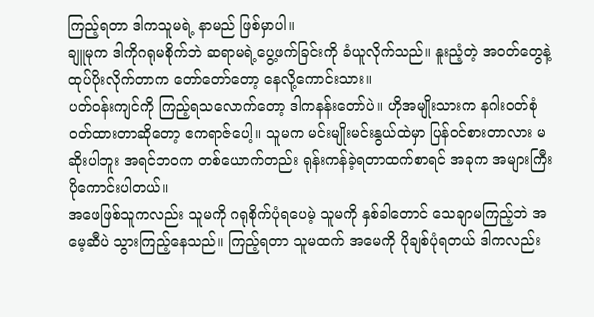ကြည့်ရတာ ဒါကသူမရဲ့ နာမည် ဖြစ်မှာပါ။
ချူမုက ဒါကိုဂရုမစိုက်ဘဲ ဆရာမရဲ့ပွေ့ဖက်ခြင်းကို ခံယူလိုက်သည်။ နူးညံ့တဲ့ အဝတ်တွေနဲ့ ထုပ်ပိုးလိုက်တာက တော်တော်တော့ နေလို့ကောင်းသား။
ပတ်ဝန်းကျင်ကို ကြည့်ရသလောက်တော့ ဒါကနန်းတော်ပဲ။ ဟိုအမျိုးသားက နဂါးဝတ်စုံ ဝတ်ထားတာဆိုတော့ ဧကရာဇ်ပေါ့။ သူမက မင်းမျိုးမင်းနွယ်ထဲမှာ ပြန်ဝင်စားတာလား မဆိုးပါဘူး အရင်ဘဝက တစ်ယောက်တည်း ရုန်းကန်ခဲ့ရတာထက်စာရင် အခုက အများကြီး ပိုကောင်းပါတယ်။
အဖေဖြစ်သူကလည်း သူမကို ဂရုစိုက်ပုံရပေမဲ့ သူမကို နှစ်ခါတောင် သေချာမကြည့်ဘဲ အမေ့ဆီပဲ သွားကြည့်နေသည်။ ကြည့်ရတာ သူမထက် အမေကို ပိုချစ်ပုံရတယ် ဒါကလည်း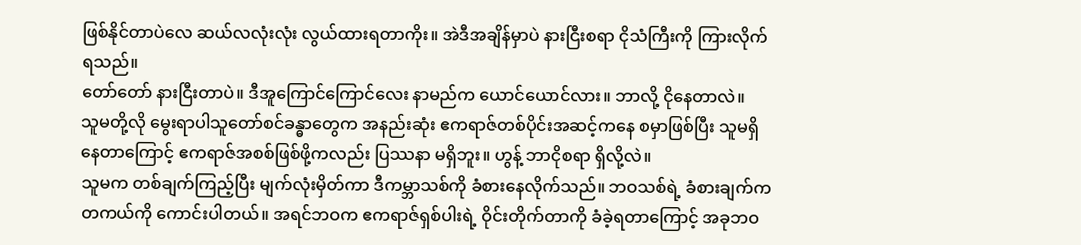ဖြစ်နိုင်တာပဲလေ ဆယ်လလုံးလုံး လွယ်ထားရတာကိုး။ အဲဒီအချိန်မှာပဲ နားငြီးစရာ ငိုသံကြီးကို ကြားလိုက်ရသည်။
တော်တော် နားငြီးတာပဲ။ ဒီအူကြောင်ကြောင်လေး နာမည်က ယောင်ယောင်လား။ ဘာလို့ ငိုနေတာလဲ။
သူမတို့လို မွေးရာပါသူတော်စင်ခန္ဓာတွေက အနည်းဆုံး ဧကရာဇ်တစ်ပိုင်းအဆင့်ကနေ စမှာဖြစ်ပြီး သူမရှိနေတာကြောင့် ဧကရာဇ်အစစ်ဖြစ်ဖို့ကလည်း ပြဿနာ မရှိဘူး။ ဟွန့် ဘာငိုစရာ ရှိလို့လဲ။
သူမက တစ်ချက်ကြည့်ပြီး မျက်လုံးမှိတ်ကာ ဒီကမ္ဘာသစ်ကို ခံစားနေလိုက်သည်။ ဘဝသစ်ရဲ့ ခံစားချက်က တကယ်ကို ကောင်းပါတယ်။ အရင်ဘဝက ဧကရာဇ်ရှစ်ပါးရဲ့ ဝိုင်းတိုက်တာကို ခံခဲ့ရတာကြောင့် အခုဘဝ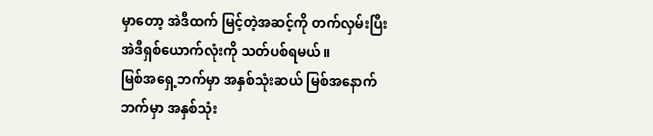မှာတော့ အဲဒီထက် မြင့်တဲ့အဆင့်ကို တက်လှမ်းပြီး အဲဒီရှစ်ယောက်လုံးကို သတ်ပစ်ရမယ်။
မြစ်အရှေ့ဘက်မှာ အနှစ်သုံးဆယ် မြစ်အနောက်ဘက်မှာ အနှစ်သုံး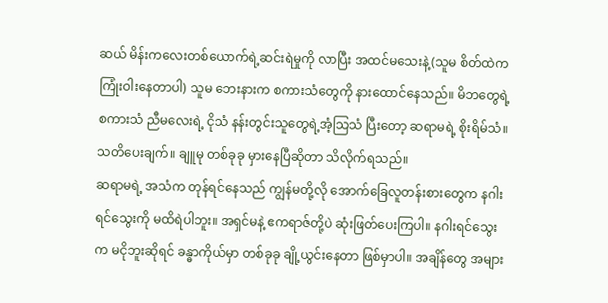ဆယ် မိန်းကလေးတစ်ယောက်ရဲ့ဆင်းရဲမှုကို လာပြီး အထင်မသေးနဲ့(သူမ စိတ်ထဲက ကြုံးဝါးနေတာပါ) သူမ ဘေးနားက စကားသံတွေကို နားထောင်နေသည်။ မိဘတွေရဲ့ စကားသံ ညီမလေးရဲ့ ငိုသံ နန်းတွင်းသူတွေရဲ့အံ့သြသံ ပြီးတော့ ဆရာမရဲ့ စိုးရိမ်သံ။
သတိပေးချက်။ ချူမု တစ်ခုခု မှားနေပြီဆိုတာ သိလိုက်ရသည်။
ဆရာမရဲ့ အသံက တုန်ရင်နေသည် ကျွန်မတို့လို အောက်ခြေလူတန်းစားတွေက နဂါးရင်သွေးကို မထိရဲပါဘူး။ အရှင်မနဲ့ ဧကရာဇ်တို့ပဲ ဆုံးဖြတ်ပေးကြပါ။ နဂါးရင်သွေးက မငိုဘူးဆိုရင် ခန္ဓာကိုယ်မှာ တစ်ခုခု ချို့ယွင်းနေတာ ဖြစ်မှာပါ။ အချိန်တွေ အများ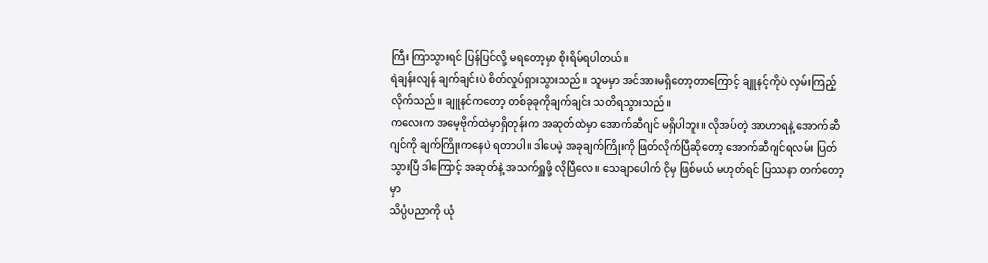ကြီး ကြာသွားရင် ပြန်ပြင်လို့ မရတော့မှာ စိုးရိမ်ရပါတယ်။
ရဲချန်းလျန် ချက်ချင်းပဲ စိတ်လှုပ်ရှားသွားသည်။ သူမမှာ အင်အားမရှိတော့တာကြောင့် ချူနင့်ကိုပဲ လှမ်းကြည့်လိုက်သည်။ ချူနင်ကတော့ တစ်ခုခုကိုချက်ချင်း သတိရသွားသည်။
ကလေးက အမေ့ဗိုက်ထဲမှာရှိတုန်းက အဆုတ်ထဲမှာ အောက်ဆီဂျင် မရှိပါဘူး။ လိုအပ်တဲ့ အာဟာရနဲ့ အောက်ဆီဂျင်ကို ချက်ကြိုးကနေပဲ ရတာပါ။ ဒါပေမဲ့ အခုချက်ကြိုးကို ဖြတ်လိုက်ပြီဆိုတော့ အောက်ဆီဂျင်ရလမ်း ပြတ်သွားပြီ ဒါကြောင့် အဆုတ်နဲ့ အသက်ရှူဖို့ လိုပြီလေ။ သေချာပေါက် ငိုမှ ဖြစ်မယ် မဟုတ်ရင် ပြဿနာ တက်တော့မှာ
သိပ္ပံပညာကို ယုံ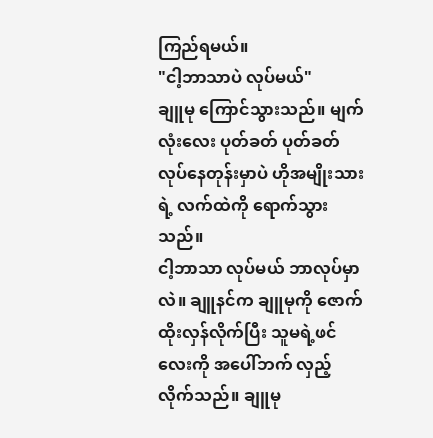ကြည်ရမယ်။
"ငါ့ဘာသာပဲ လုပ်မယ်"
ချူမု ကြောင်သွားသည်။ မျက်လုံးလေး ပုတ်ခတ် ပုတ်ခတ် လုပ်နေတုန်းမှာပဲ ဟိုအမျိုးသားရဲ့ လက်ထဲကို ရောက်သွားသည်။
ငါ့ဘာသာ လုပ်မယ် ဘာလုပ်မှာလဲ။ ချူနင်က ချူမုကို ဇောက်ထိုးလှန်လိုက်ပြီး သူမရဲ့ဖင်လေးကို အပေါ်ဘက် လှည့်လိုက်သည်။ ချူမု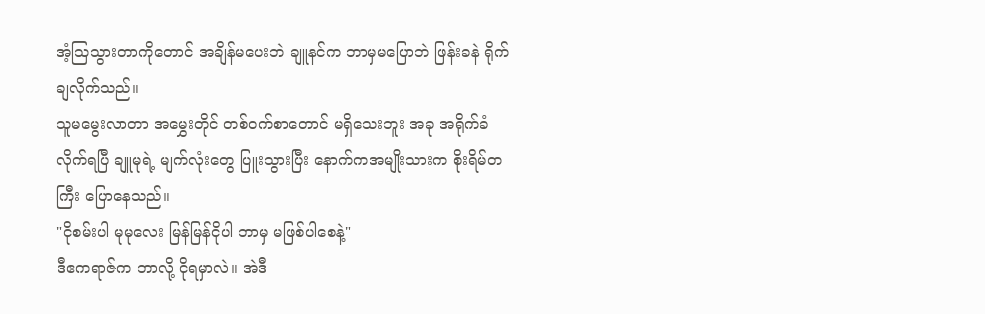အံ့သြသွားတာကိုတောင် အချိန်မပေးဘဲ ချူနင်က ဘာမှမပြောဘဲ ဖြန်းခနဲ ရိုက်ချလိုက်သည်။
သူမမွေးလာတာ အမွှေးတိုင် တစ်ဝက်စာတောင် မရှိသေးဘူး အခု အရိုက်ခံလိုက်ရပြီ ချူမုရဲ့ မျက်လုံးတွေ ပြူးသွားပြီး နောက်ကအမျိုးသားက စိုးရိမ်တကြီး ပြောနေသည်။
"ငိုစမ်းပါ မုမုလေး မြန်မြန်ငိုပါ ဘာမှ မဖြစ်ပါစေနဲ့"
ဒီဧကရာဇ်က ဘာလို့ ငိုရမှာလဲ။ အဲဒီ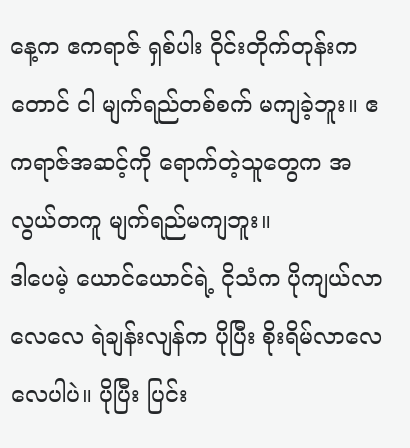နေ့က ဧကရာဇ် ရှစ်ပါး ဝိုင်းတိုက်တုန်းကတောင် ငါ မျက်ရည်တစ်စက် မကျခဲ့ဘူး။ ဧကရာဇ်အဆင့်ကို ရောက်တဲ့သူတွေက အလွယ်တကူ မျက်ရည်မကျဘူး။
ဒါပေမဲ့ ယောင်ယောင်ရဲ့ ငိုသံက ပိုကျယ်လာလေလေ ရဲချန်းလျန်က ပိုပြီး စိုးရိမ်လာလေလေပါပဲ။ ပိုပြီး ပြင်း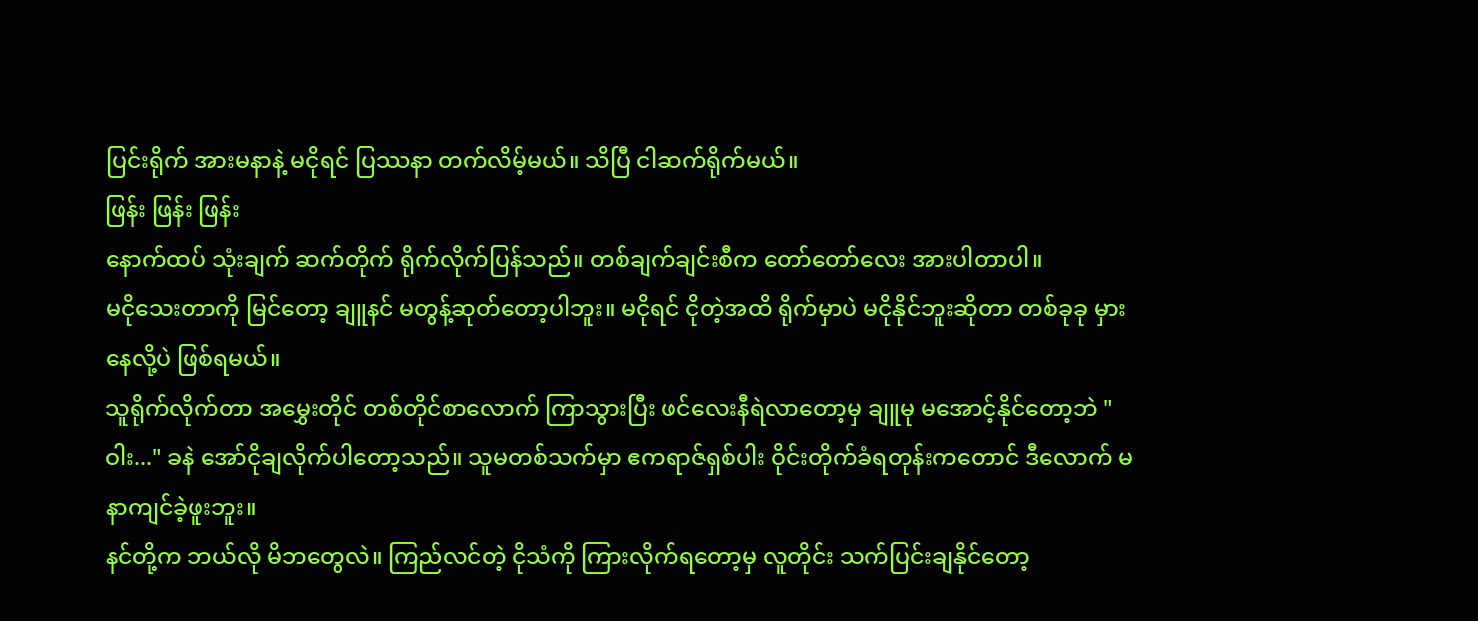ပြင်းရိုက် အားမနာနဲ့ မငိုရင် ပြဿနာ တက်လိမ့်မယ်။ သိပြီ ငါဆက်ရိုက်မယ်။
ဖြန်း ဖြန်း ဖြန်း
နောက်ထပ် သုံးချက် ဆက်တိုက် ရိုက်လိုက်ပြန်သည်။ တစ်ချက်ချင်းစီက တော်တော်လေး အားပါတာပါ။
မငိုသေးတာကို မြင်တော့ ချူနင် မတွန့်ဆုတ်တော့ပါဘူး။ မငိုရင် ငိုတဲ့အထိ ရိုက်မှာပဲ မငိုနိုင်ဘူးဆိုတာ တစ်ခုခု မှားနေလို့ပဲ ဖြစ်ရမယ်။
သူရိုက်လိုက်တာ အမွှေးတိုင် တစ်တိုင်စာလောက် ကြာသွားပြီး ဖင်လေးနီရဲလာတော့မှ ချူမု မအောင့်နိုင်တော့ဘဲ "ဝါး..." ခနဲ အော်ငိုချလိုက်ပါတော့သည်။ သူမတစ်သက်မှာ ဧကရာဇ်ရှစ်ပါး ဝိုင်းတိုက်ခံရတုန်းကတောင် ဒီလောက် မနာကျင်ခဲ့ဖူးဘူး။
နင်တို့က ဘယ်လို မိဘတွေလဲ။ ကြည်လင်တဲ့ ငိုသံကို ကြားလိုက်ရတော့မှ လူတိုင်း သက်ပြင်းချနိုင်တော့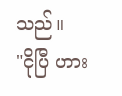သည်။
"ငိုပြီ ဟား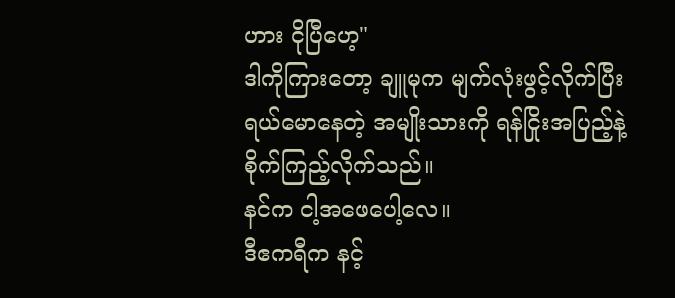ဟား ငိုပြီဟေ့"
ဒါကိုကြားတော့ ချူမုက မျက်လုံးဖွင့်လိုက်ပြီး ရယ်မောနေတဲ့ အမျိုးသားကို ရန်ငြိုးအပြည့်နဲ့ စိုက်ကြည့်လိုက်သည်။
နင်က ငါ့အဖေပေါ့လေ။
ဒီဧကရီက နင့်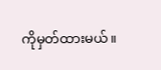ကိုမှတ်ထားမယ်။